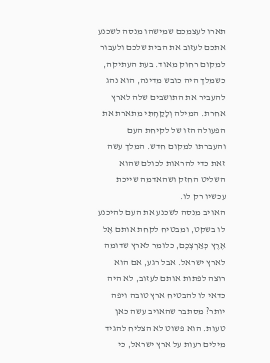תארו לעצמכם שמישהו מנסה לשכנע אתכם לעזוב את הבית שלכם ולעבור למקום רחוק מאוד. בעת העתיקה, כשמלך היה כובש מדינה, הוא נהג להעביר את התושבים שלה לארץ אחרת. המילה וְלָקַחְתִּי מתארת את הפעולה הזו של לקיחת העם והעברתו למקום חדש. המלך עשה זאת כדי להראות לכולם שהוא השליט החזק ושהאדמה שייכת עכשיו רק לו.
האויב מנסה לשכנע את העם להיכנע לו בשקט, ומבטיח לקחת אותם אֶל אֶרֶץ כְּאַרְצְכֶם, כלומר לארץ שדומה לארץ ישראל. אבל רגע, אם הוא רוצה לפתות אותם לעזוב, לא היה כדאי לו להבטיח ארץ טובה ויפה יותר? מסתבר שהאויב עשה כאן טעות. הוא פשוט לא הצליח להגיד מילים רעות על ארץ ישראל, כי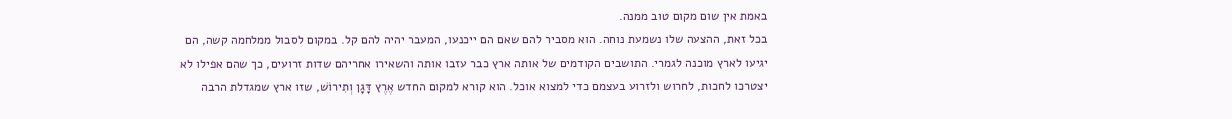באמת אין שום מקום טוב ממנה.
בכל זאת, ההצעה שלו נשמעת נוחה. הוא מסביר להם שאם הם ייכנעו, המעבר יהיה להם קל. במקום לסבול ממלחמה קשה, הם יגיעו לארץ מוכנה לגמרי. התושבים הקודמים של אותה ארץ כבר עזבו אותה והשאירו אחריהם שדות זרועים, כך שהם אפילו לא יצטרכו לחכות, לחרוש ולזרוע בעצמם כדי למצוא אוכל. הוא קורא למקום החדש אֶרֶץ דָּגָן וְתִירוֹשׁ, שזו ארץ שמגדלת הרבה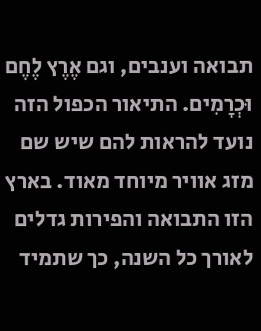תבואה וענבים, וגם אֶרֶץ לֶחֶם וּכְרָמִים. התיאור הכפול הזה נועד להראות להם שיש שם מזג אוויר מיוחד מאוד. בארץ הזו התבואה והפירות גדלים לאורך כל השנה, כך שתמיד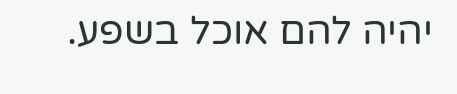יהיה להם אוכל בשפע.